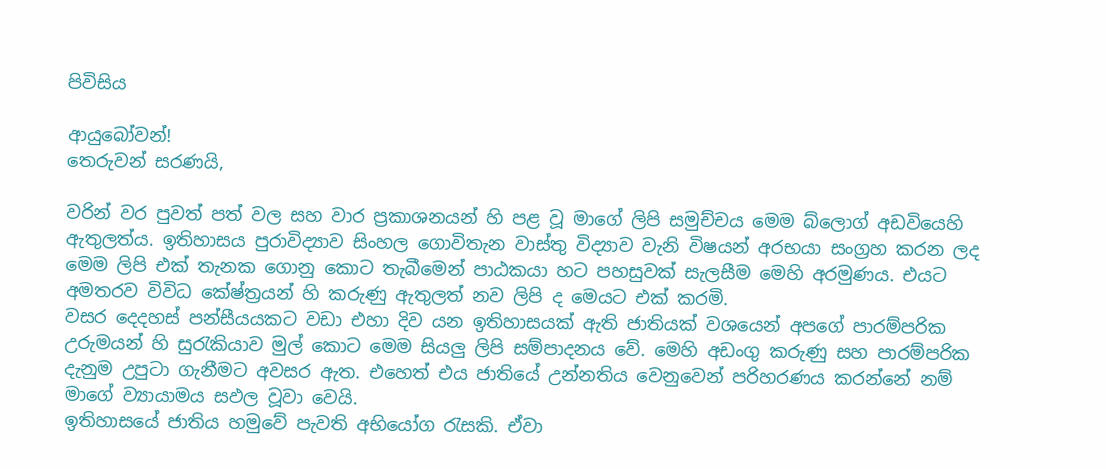පිවිසිය

ආයුබෝවන්!
තෙරුවන් සරණයි,

වරින් වර පුවත් පත් වල සහ වාර ප්‍රකාශනයන් හි පළ වූ මාගේ ලිපි සමුච්චය මෙම බ්ලොග් අඩවියෙහි ඇතුලත්ය. ඉතිහාසය පුරාවිද්‍යාව සිංහල ගොවිතැන වාස්තු විද්‍යාව වැනි විෂයන් අරභයා සංග්‍රහ කරන ලද මෙම ලිපි එක් තැනක ගොනු කොට තැබීමෙන් පාඨකයා හට පහසුවක් සැලසීම මෙහි අරමුණය. එයට අමතරව විවිධ කේෂ්ත්‍රයන් හි කරුණු ඇතුලත් නව ලිපි ද මෙයට එක් කරමි.
වසර දෙදහස් පන්සීයයකට වඩා එහා දිව යන ඉතිහාසයක් ඇති ජාතියක් වශයෙන් අපගේ පාරම්පරික උරුමයන් හි සුරැකියාව මුල් කොට මෙම සියලු ලිපි සම්පාදනය වේ. මෙහි අඩංගු කරුණු සහ පාරම්පරික දැනුම උපුටා ගැනීමට අවසර ඇත. එහෙත් එය ජාතියේ උන්නතිය වෙනුවෙන් පරිහරණය කරන්නේ නම් මාගේ ව්‍යායාමය සඵල වූවා වෙයි.
ඉතිහාසයේ ජාතිය හමුවේ පැවති අභියෝග රැසකි. ඒවා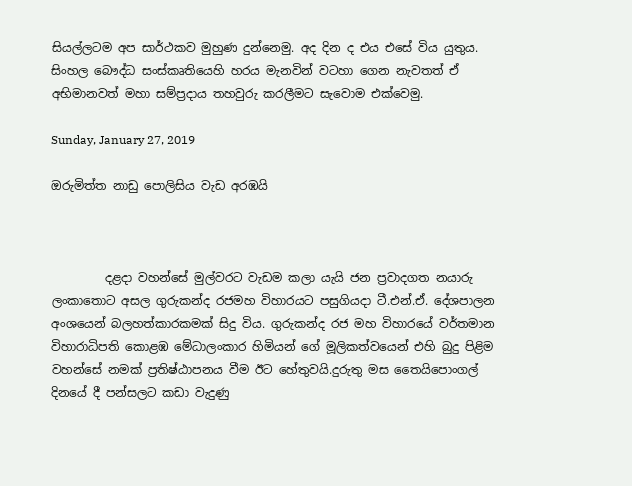සියල්ලටම අප සාර්ථකව මුහුණ දුන්නෙමු. අද දින ද එය එසේ විය යුතුය. සිංහල බෞද්ධ සංස්කෘතියෙහි හරය මැනවින් වටහා ගෙන නැවතත් ඒ අභිමානවත් මහා සම්ප්‍රදාය තහවුරු කරලීමට සැවොම ‍එක්වෙමු.

Sunday, January 27, 2019

ඔරුමිත්ත නාඩු පොලිසිය වැඩ අරඹයි



         දළදා වහන්සේ මුල්වරට වැඩම කලා යැයි ජන ප්‍රවාදගත නයාරු ලංකාතොට අසල ගුරුකන්ද රජමහ විහාරයට පසුගියදා ටී.එන්.ඒ. දේශපාලන අංශයෙන් බලහත්කාරකමක් සිදු විය. ගුරුකන්ද රජ මහ විහාරයේ වර්තමාන විහාරාධිපති කොළඹ මේධාලංකාර හිමියන් ගේ මූලිකත්වයෙන් එහි බුදු පිළිම වහන්සේ නමක් ප්‍රතිෂ්ඨාපනය වීම ඊට හේතුවයි.දුරුතු මස තෛයිපොංගල් දිනයේ දී පන්සලට කඩා වැදුණු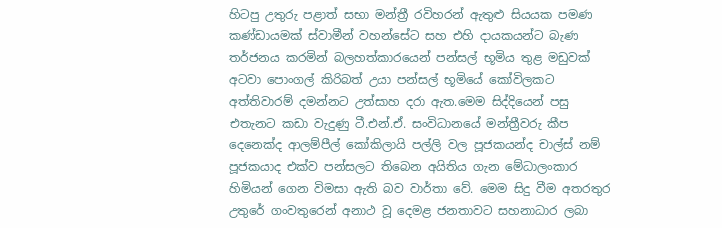හිටපු උතුරු පළාත් සභා මන්ත්‍රී රවිහරන් ඇතුළු සියයක පමණ කණ්ඩායමක් ස්වාමීන් වහන්සේට සහ එහි දායකයන්ට බැණ තර්ජනය කරමින් බලහත්කාරයෙන් පන්සල් භූමිය තුළ මඩුවක් අටවා පොංගල් කිරිබත් උයා පන්සල් භූමියේ කෝවිලකට අත්තිවාරම් දමන්නට උත්සාහ දරා ඇත.මෙම සිද්දියෙන් පසු එතැනට කඩා වැදුණු ටී.එන්.ඒ. සංවිධානයේ මන්ත්‍රීවරු කීප දෙනෙක්ද ආලම්පීල් කෝකිලායි පල්ලි වල පූජකයන්ද චාල්ස් නම් පූජකයාද එක්ව පන්සලට තිබෙන අයිතිය ගැන මේධාලංකාර හිමියන් ගෙන විමසා ඇති බව වාර්තා වේ. මෙම සිදු වීම අතරතුර උතුරේ ගංවතුරෙන් අනාථ වූ දෙමළ ජනතාවට සහනාධාර ලබා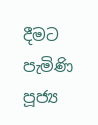දීමට පැමිණි පූජ්‍ය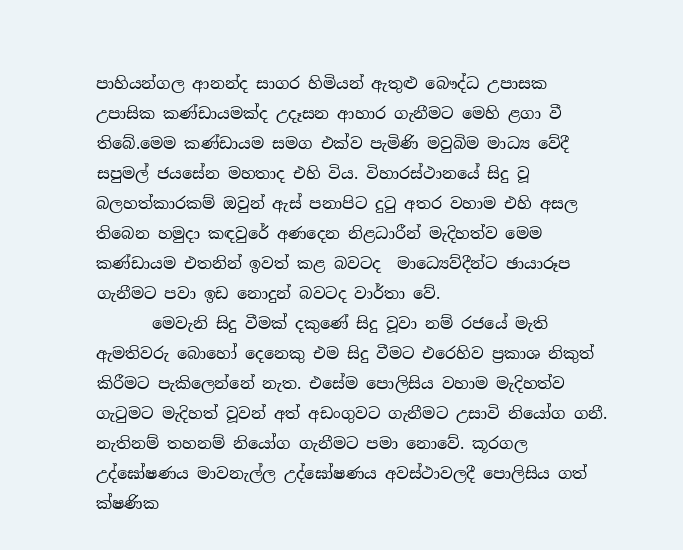පාහියන්ගල ආනන්ද සාගර හිමියන් ඇතුළු බෞද්ධ උපාසක උපාසික කණ්ඩායමක්ද උදෑසන ආහාර ගැනීමට මෙහි ළගා වී තිබේ.මෙම කණ්ඩායම සමග එක්ව පැමිණි මවුබිම මාධ්‍ය වේදී සපුමල් ජයසේන මහතාද එහි විය. විහාරස්ථානයේ සිදු වූ බලහත්කාරකම් ඔවුන් ඇස් පනාපිට දුටු අතර වහාම එහි අසල තිබෙන හමුදා කඳවුරේ අණදෙන නිළධාරීන් මැදිහත්ව මෙම කණ්ඩායම එතනින් ඉවත් කළ බවටද  මාධ්‍යෙව්දීන්ට ඡායාරූප ගැනීමට පවා ඉඩ නොදුන් බවටද වාර්තා වේ.
       මෙවැනි සිදු වීමක් දකුණේ සිදු වූවා නම් රජයේ මැති ඇමතිවරු බොහෝ දෙනෙකු එම සිදු වීමට එරෙහිව ප්‍රකාශ නිකුත් කිරීමට පැකිලෙන්නේ නැත. එසේම පොලිසිය වහාම මැදිහත්ව ගැටුමට මැදිහත් වූවන් අත් අඩංගුවට ගැනීමට උසාවි නියෝග ගනී. නැතිනම් තහනම් නියෝග ගැනීමට පමා නොවේ. කූරගල උද්ඝෝෂණය මාවනැල්ල උද්ඝෝෂණය අවස්ථාවලදී පොලිසිය ගත් ක්ෂණික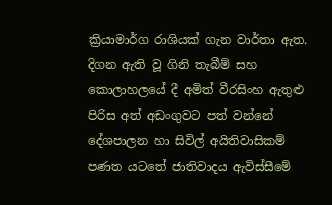ක්‍රියාමාර්ග රාශියක් ගැන වාර්තා ඇත. දිගන ඇති වූ ගිනි තැබීම් සහ කොලාහලයේ දී අමිත් වීරසිංහ ඇතුළු පිරිස අත් අඩංගුවට පත් වන්නේ දේශපාලන හා සිවිල් අයිතිවාසිකම් පණත යටතේ ජාතිවාදය ඇවිස්සීමේ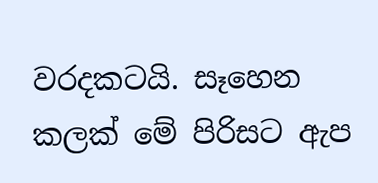වරදකටයි. සෑහෙන කලක් මේ පිරිසට ඇප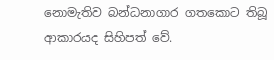නොමැතිව බන්ධනාගාර ගතකොට තිබූ ආකාරයද සිහිපත් වේ.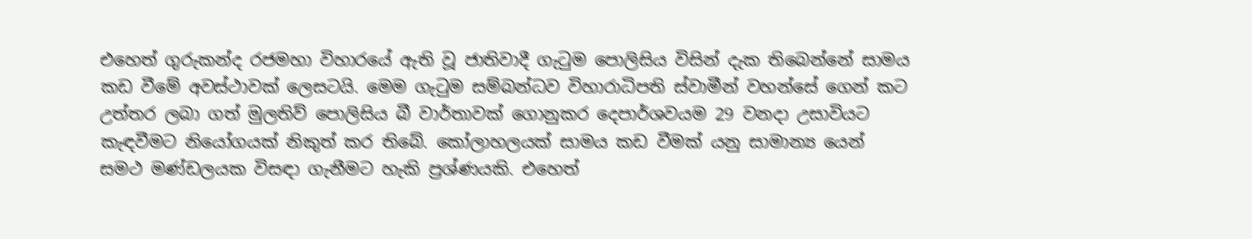එහෙත් ගුරුකන්ද රජමහා විහාරයේ ඇති වූ ජාතිවාදී ගැටුම පොලිසිය විසින් දැක තිබෙන්නේ සාමය කඩ වීමේ අවස්ථාවක් ලෙසටයි. මෙම ගැටුම සම්බන්ධව විහාරාධිපති ස්වාමීන් වහන්සේ ගෙන් කට උත්තර ලබා ගත් මුලතිව් පොලිසිය බී වාර්තාවක් ගොනුකර දෙපාර්ශවයම 29 වනදා උසාවියට  කැඳවීමට නියෝගයක් නිකුත් කර තිබේ. කෝලාහලයක් සාමය කඩ වීමක් යනු සාමාන්‍ය යෙන් සමථ මණ්ඩලයක විසඳා ගැනීමට හැකි ප්‍රශ්ණයකි. එහෙත්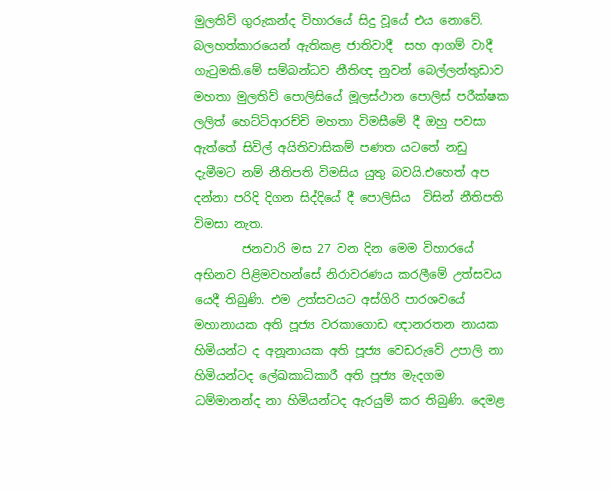මුලතිව් ගුරුකන්ද විහාරයේ සිදු වූයේ එය නොවේ. බලහත්කාරයෙන් ඇතිකළ ජාතිවාදී  සහ ආගම් වාදී ගැටුමකි.මේ සම්බන්ධව නීතිඥ නුවන් බෙල්ලන්තුඩාව මහතා මුලතිව් පොලිසියේ මූලස්ථාන පොලිස් පරීක්ෂක ලලිත් හෙට්ටිආරච්චි මහතා විමසීමේ දී ඔහු පවසා ඇත්තේ සිවිල් අයිතිවාසිකම් පණත යටතේ නඩු දැමීමට නම් නීතිපති විමසිය යුතු බවයි.එහෙත් අප දන්නා පරිදි දිගන සිද්දියේ දී පොලිසිය  විසින් නීතිපති විමසා නැත.
        ජනවාරි මස 27 වන දින මෙම විහාරයේ අභිනව පිළිමවහන්සේ නිරාවරණය කරලීමේ උත්සවය යෙදී තිබුණි. එම උත්සවයට අස්ගිරි පාරශවයේ මහානායක අති පූජ්‍ය වරකාගොඩ ඥානරතන නායක හිමියන්ට ද අනූනායක අති පූජ්‍ය වෙඩරුවේ උපාලි නා හිමියන්ටද ලේඛකාධිකාරී අති පූජ්‍ය මැදගම ධම්මානන්ද නා හිමියන්ටද ඇරයුම් කර තිබුණි. දෙමළ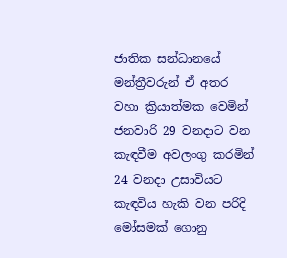ජාතික සන්ධානයේ  මන්ත්‍රීවරුන් ඒ අතර වහා ක්‍රියාත්මක වෙමින් ජනවාරි 29 වනදාට වන කැඳවීම අවලංගු කරමින් 24 වනදා උසාවියට කැඳවිය හැකි වන පරිදි මෝසමක් ගොනු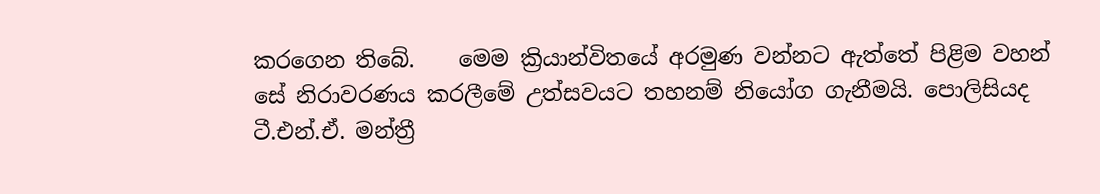කරගෙන තිබේ.    මෙම ක්‍රියාන්විතයේ අරමුණ වන්නට ඇත්තේ පිළිම වහන් සේ නිරාවරණය කරලීමේ උත්සවයට තහනම් නියෝග ගැනීමයි. පොලිසියද ටී.එන්.ඒ. මන්ත්‍රී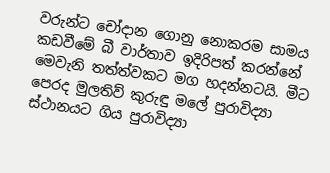වරුන්ට චෝදාන ගොනු නොකරම සාමය කඩවීමේ බී වාර්තාව ඉදිරිපත් කරන්නේ මෙවැනි තත්ත්වකට මග හදන්නටයි. මීට පෙරද මුලතිව් කුරුඳු මලේ පුරාවිද්‍යා ස්ථානයට ගිය පුරාවිද්‍යා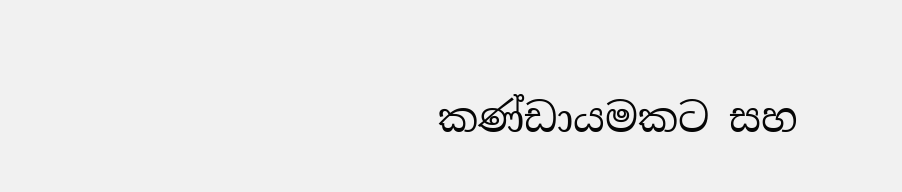කණ්ඩායමකට සහ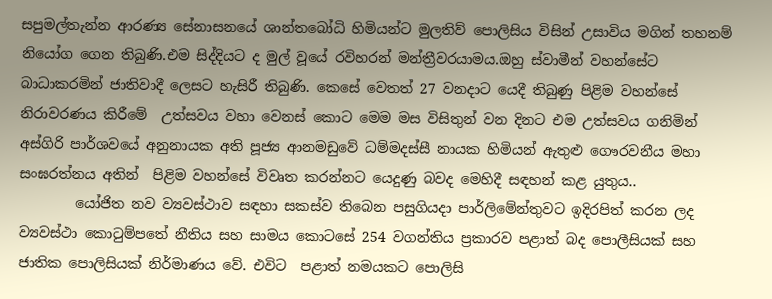සපුමල්තැන්න ආරණ්‍ය සේනාසනයේ ශාන්තබෝධි හිමියන්ට මුලතිව් පොලිසිය විසින් උසාවිය මගින් තහනම් නියෝග ගෙන තිබුණි.එම සිද්දියට ද මුල් වූයේ රවිහරන් මන්ත්‍රීවරයාමය.ඔහු ස්වාමීන් වහන්සේට බාධාකරමින් ජාතිවාදී ලෙසට හැසිරී තිබුණි. කෙසේ වෙතත් 27 වනදාට යෙදී තිබුණු පිළිම වහන්සේ නිරාවරණය කිරීමේ  උත්සවය වහා වෙනස් කොට මෙම මස විසිතුන් වන දිනට එම උත්සවය ගනිමින්  අස්ගිරි පාර්ශවයේ අනුනායක අති පූජ්‍ය ආනමඩුවේ ධම්මදස්සී නායක හිමියන් ඇතුළු ගෞරවනීය මහා සංඝරත්නය අතින්  පිළිම වහන්සේ විවෘත කරන්නට යෙදුණු බවද මෙහිදී සඳහන් කළ යුතුය..
        යෝජිත නව ව්‍යවස්ථාව සඳහා සකස්ව තිබෙන පසුගියදා පාර්ලිමේන්තුවට ඉදිරපිත් කරන ලද ව්‍යවස්ථා කොටුම්පතේ නීතිය සහ සාමය කොටසේ 254 වගන්තිය ප්‍රකාරව පළාත් බද පොලීසියක් සහ ජාතික පොලිසියක් නිර්මාණය වේ. එවිට  පළාත් නමයකට පොලිසි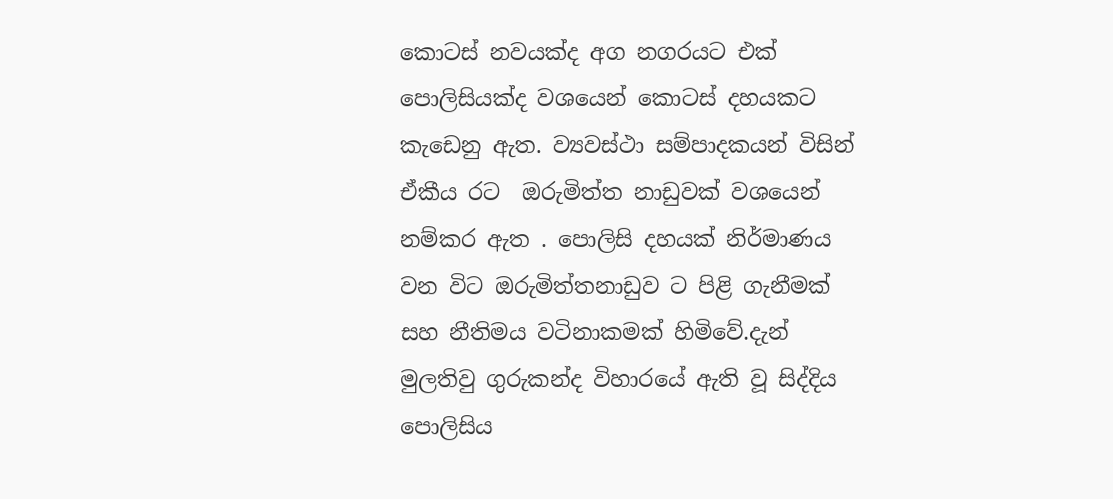කොටස් නවයක්ද අග නගරයට එක් පොලිසියක්ද වශයෙන් කොටස් දහයකට කැඩෙනු ඇත. ව්‍යවස්ථා සම්පාදකයන් විසින් ඒකීය රට  ඔරුමිත්ත නාඩුවක් වශයෙන් නම්කර ඇත . පොලිසි දහයක් නිර්මාණය වන විට ඔරුමිත්තනාඩුව ට පිළි ගැනීමක් සහ නීතිමය වටිනාකමක් හිමිවේ.දැන් මුලතිවු ගුරුකන්ද විහාරයේ ඇති වූ සිද්දිය පොලිසිය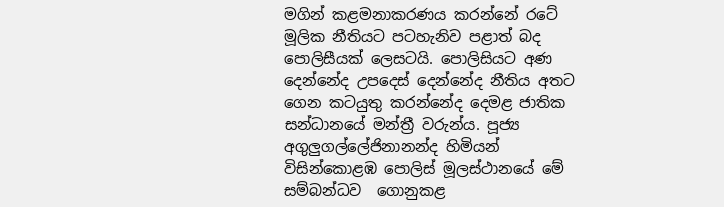මගින් කළමනාකරණය කරන්නේ රටේ මූලික නීතියට පටහැනිව පළාත් බද පොලිසීයක් ලෙසටයි. පොලිසියට අණ දෙන්නේද උපදෙස් දෙන්නේද නීතිය අතට ගෙන කටයුතු කරන්නේද දෙමළ ජාතික සන්ධානයේ මන්ත්‍රී වරුන්ය. පූජ්‍ය අගුලුගල්ලේජිනානන්ද හිමියන් විසින්කොළඹ පොලිස් මූලස්ථානයේ මේ සම්බන්ධව  ගොනුකළ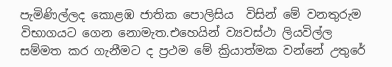පැමිණිල්ලද කොළඹ ජාතික පොලිසිය  විසින් මේ වනතුරුම විභාගයට ගෙන නොමැත.එහෙයින් ව්‍යවස්ථා ලියවිල්ල සම්මත කර ගැනීමට ද ප්‍රථම මේ ක්‍රියාත්මක වන්නේ උතුරේ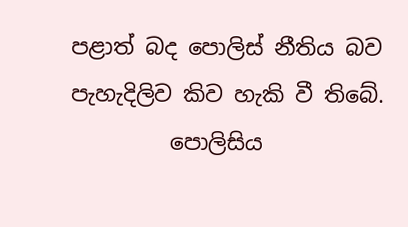පළාත් බද පොලිස් නීතිය බව පැහැදිලිව කිව හැකි වී තිබේ.
         පොලිසිය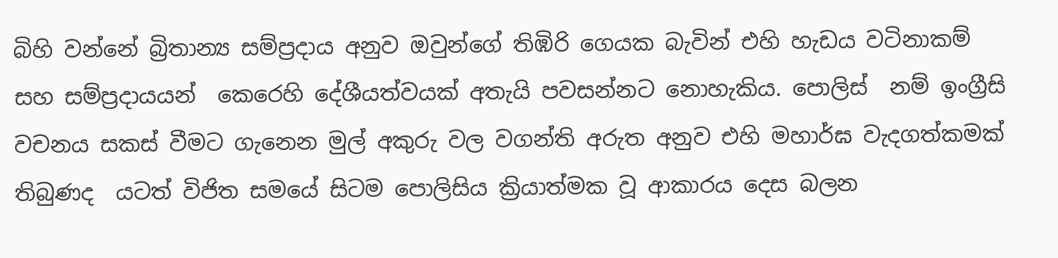බිහි වන්නේ බ්‍රිතාන්‍ය සම්ප්‍රදාය අනුව ඔවුන්ගේ තිඹිරි ගෙයක බැවින් එහි හැඩය වටිනාකම් සහ සම්ප්‍රදායයන්  කෙරෙහි දේශීයත්වයක් අතැයි පවසන්නට නොහැකිය. පොලිස්  නම් ඉංග්‍රීසි වචනය සකස් වීමට ගැනෙන මුල් අකුරු වල වගන්ති අරුත අනුව එහි මහාර්ඝ වැදගත්කමක් තිබුණද  යටත් විජිත සමයේ සිටම පොලිසිය ක්‍රියාත්මක වූ ආකාරය දෙස බලන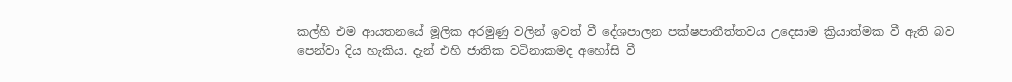කල්හි එම ආයතනයේ මූලික අරමුණු වලින් ඉවත් වී දේශපාලන පක්ෂපාතීත්තවය උදෙසාම ක්‍රියාත්මක වී ඇති බව පෙන්වා දිය හැකිය. දැන් එහි ජාතික වටිනාකමද අහෝසි වී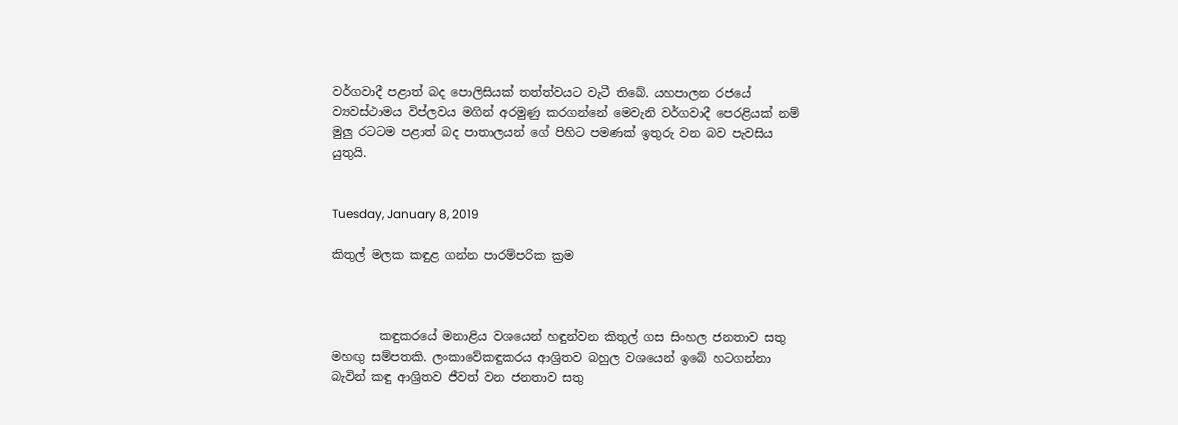වර්ගවාදී පළාත් බද පොලිසියක් තත්ත්වයට වැටී තිබේ. යහපාලන රජයේ ව්‍යවස්ථාමය විප්ලවය මගින් අරමුණු කරගන්නේ මෙවැනි වර්ගවාදී පෙරළියක් නම් මුලු රටටම පළාත් බද පාතාලයන් ගේ පිහිට පමණක් ඉතුරු වන බව පැවසිය යුතුයි.


Tuesday, January 8, 2019

කිතුල් මලක කඳුළ ගන්න පාරම්පරික ක්‍රම



        කඳුකරයේ මනාළිය වශයෙන් හඳුන්වන කිතුල් ගස සිංහල ජනතාව සතු මහඟු සම්පතකි. ලංකාවේකඳුකරය ආශ්‍රිතව බහුල වශයෙන් ඉබේ හටගන්නා බැවින් කඳු ආශ්‍රිතව ජීවත් වන ජනතාව සතු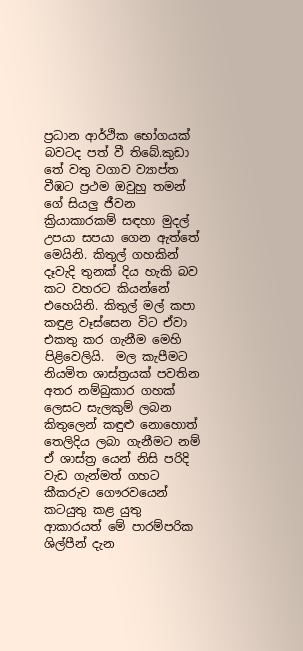ප්‍රධාන ආර්ථික භෝගයක් බවටද පත් වී තිබේ.කුඩා තේ වතු වගාව ව්‍යාප්ත වීඹට ප්‍රථම ඔවුහු තමන් ගේ සියලු ජීවන ක්‍රියාකාරකම් සඳහා මුදල් උපයා සපයා ගෙන ඇත්තේ මෙයිනි. කිතුල් ගහකින් දෑවැදි තුනක් දිය හැකි බව කට වහරට කියන්නේ එහෙයිනි. කිතුල් මල් කපා කඳුළ වෑස්සෙන විට ඒවා එකතු කර ගැනීම මෙහි පිළිවෙලියි.  මල කැපීමට නියමිත ශාස්ත්‍රයක් පවතින අතර නම්බුකාර ගහක් ලෙසට සැලකුම් ලබන කිතුලෙන් කඳුළු නොහොත් තෙලිදිය ලබා ගැනීමට නම් ඒ ශාස්ත්‍ර යෙන් නිසි පරිදි වැඩ ගැන්මත් ගහට කීකරුව ගෞරවයෙන් කටයුතු කළ යුතු ආකාරයත් මේ පාරම්පරික ශිල්පීන් දැන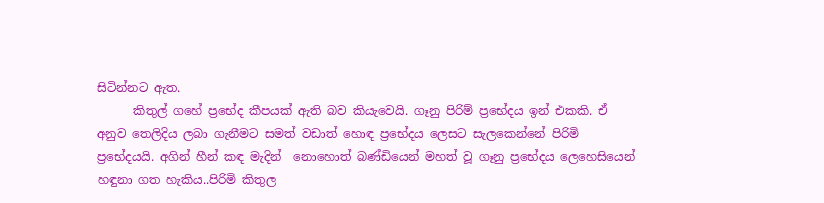සිටින්නට ඇත.
      කිතුල් ගහේ ප්‍රභේද කීපයක් ඇති බව කියැවෙයි. ගෑනු පිරිම් ප්‍රභේදය ඉන් එකකි. ඒ අනුව තෙලිදිය ලබා ගැනීමට සමත් වඩාත් හොඳ ප්‍රභේදය ලෙසට සැලකෙන්නේ පිරිමි ප්‍රභේදයයි. අගින් හීන් කඳ මැදින්  නොහොත් බණ්ඩියෙන් මහත් වූ ගෑනු ප්‍රභේදය ලෙහෙසියෙන් හඳුනා ගත හැකිය..පිරිමි කිතුල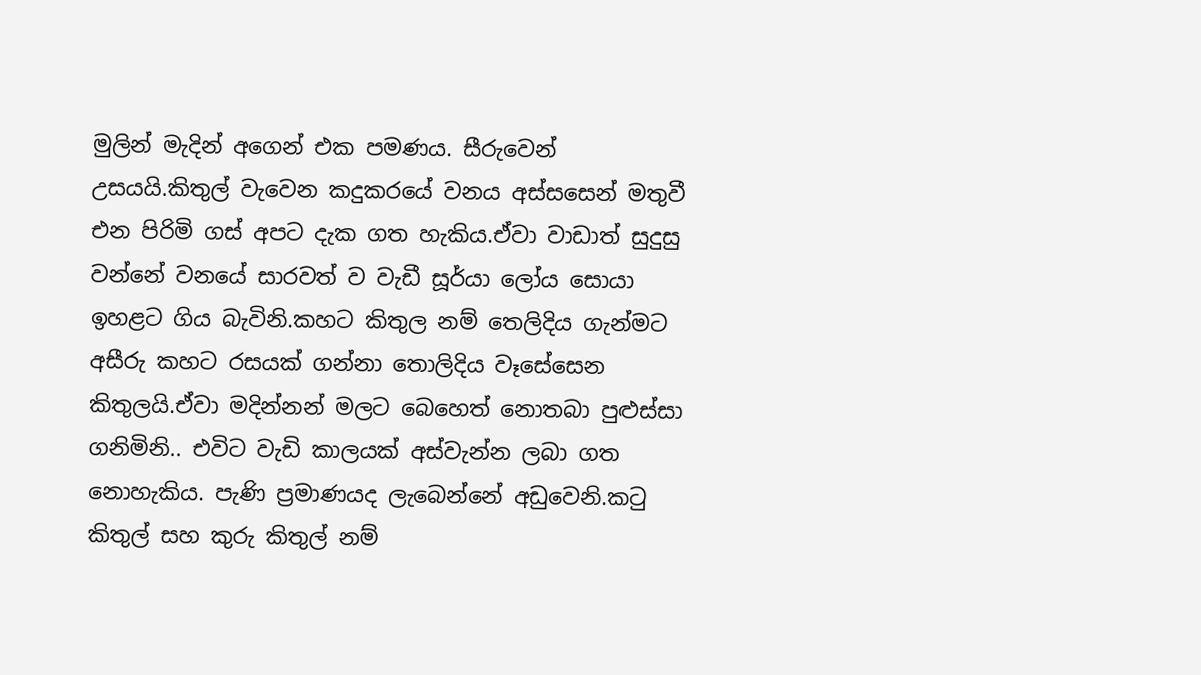මුලින් මැදින් අගෙන් එක පමණය. සීරුවෙන් උසයයි.කිතුල් වැවෙන කදුකරයේ වනය අස්සසෙන් මතුවී එන පිරිමි ගස් අපට දැක ගත හැකිය.ඒවා වාඩාත් සුදුසු වන්නේ වනයේ සාරවත් ව වැඩී සූර්යා ලෝය සොයා ඉහළට ගිය බැවිනි.කහට කිතුල නම් තෙලිදිය ගැන්මට අසීරු කහට රසයක් ගන්නා තොලිදිය වෑසේසෙන කිතුලයි.ඒවා මදින්නන් මලට බෙහෙත් නොතබා පුළුස්සා ගනිමිනි.. එවිට වැඩි කාලයක් අස්වැන්න ලබා ගත නොහැකිය. පැණි ප්‍රමාණයද ලැබෙන්නේ අඩුවෙනි.කටු කිතුල් සහ කුරු කිතුල් නම්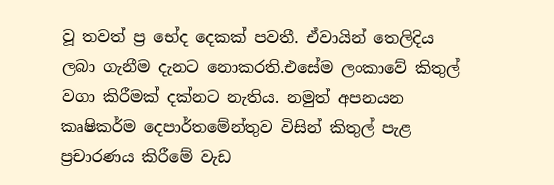වූ තවත් ප්‍ර භේද දෙකක් පවතී. ඒවායින් තෙලිදිය ලබා ගැනීම දැනට නොකරති.එසේම ලංකාවේ කිතුල් වගා කිරීමක් දක්නට නැතිය. නමුත් අපනයන කෘෂිකර්ම දෙපාර්තමේන්තුව විසින් කිතුල් පැළ ප්‍රචාරණය කිරීමේ වැඩ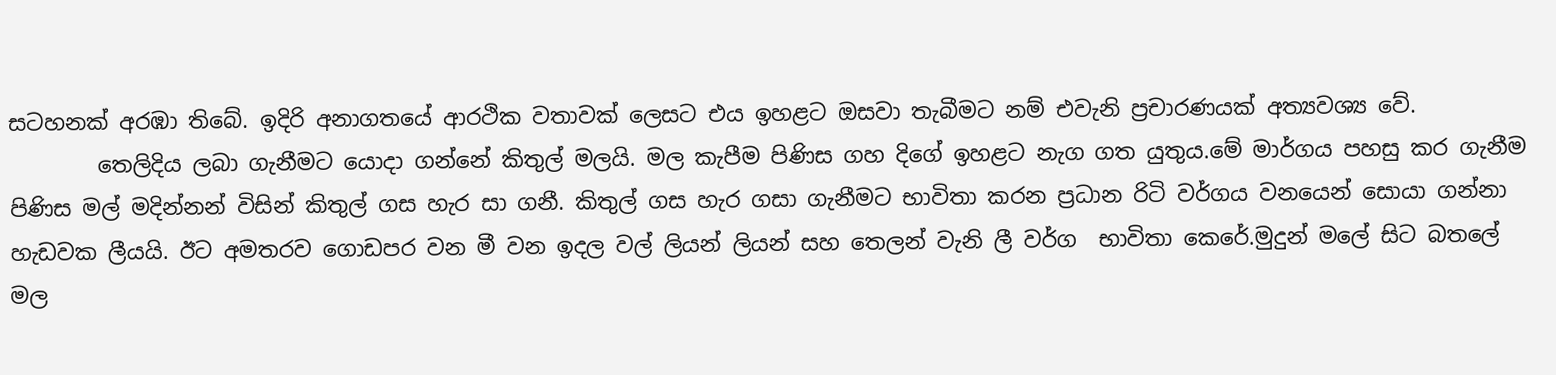සටහනක් අරඹා තිබේ. ඉදිරි අනාගතයේ ආරථික වතාවක් ලෙසට එය ඉහළට ඔසවා තැබීමට නම් එවැනි ප්‍රචාරණයක් අත්‍යවශ්‍ය වේ.
        තෙලිදිය ලබා ගැනීමට යොදා ගන්නේ කිතුල් මලයි. මල කැපීම පිණිස ගහ දිගේ ඉහළට නැග ගත යුතුය.මේ මාර්ගය පහසු කර ගැනීම පිණිස මල් මදින්නන් විසින් කිතුල් ගස හැර සා ගනී. කිතුල් ගස හැර ගසා ගැනීමට භාවිතා කරන ප්‍රධාන රිටි වර්ගය වනයෙන් සොයා ගන්නා හැඩවක ලීයයි. ඊට අමතරව ගොඩපර වන මී වන ඉදල වල් ලියන් ලියන් සහ තෙලන් වැනි ලී වර්ග  භාවිතා කෙරේ.මුදුන් මලේ සිට බතලේ මල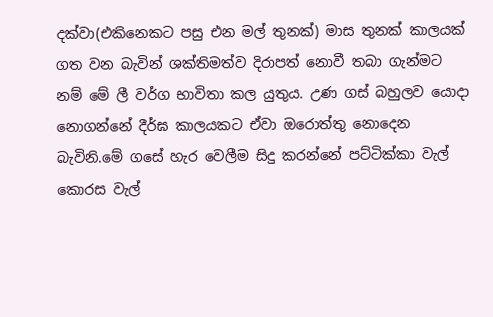දක්වා(එකිනෙකට පසු එන මල් තුනක්) මාස තුනක් කාලයක් ගත වන බැවින් ශක්තිමත්ව දිරාපත් නොවී තබා ගැන්මට නම් මේ ලී වර්ග භාවිතා කල යුතුය. උණ ගස් බහුලව යොදා නොගන්නේ දීර්ඝ කාලයකට ඒවා ඔරොත්තු නොදෙන බැවිනි.මේ ගසේ හැර වෙලීම සිදු කරන්නේ පට්ටික්කා වැල් කොරස වැල්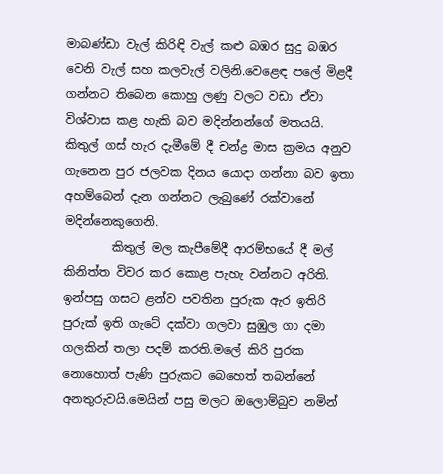මාබණ්ඩා වැල් කිරිඳි වැල් කළු බඹර සුදු බඹර වෙනි වැල් සහ කලවැල් වලිනි.වෙළෙඳ පලේ මිළදී ගන්නට තිබෙන කොහු ලණු වලට වඩා ඒවා විශ්වාස කළ හැකි බව මදින්නන්ගේ මතයයි. කිතුල් ගස් හැර දැමීමේ දී චන්ද්‍ර මාස ක්‍රමය අනුව ගැනෙන පුර ජලවක දිනය යොදා ගන්නා බව ඉතා අහම්බෙන් දැන ගන්නට ලැබුණේ රක්වානේ මදින්නෙකුගෙනි.
        කිතුල් මල කැපීමේදී ආරම්භයේ දී මල් කිනිත්ත විවර කර කොළ පැහැ වන්නට අරිති. ඉන්පසු ගසට ළන්ව පවතින පුරුක ඇර ඉතිරි පුරුක් ඉති ගැටේ දක්වා ගලවා සුඹුල ගා දමා ගලකින් තලා පදම් කරති.මලේ කිරි පුරක නොහොත් පැණි පුරුකට බෙහෙත් තබන්නේ අනතුරුවයි.මෙයින් පසු මලට ඔලොම්බුව නමින්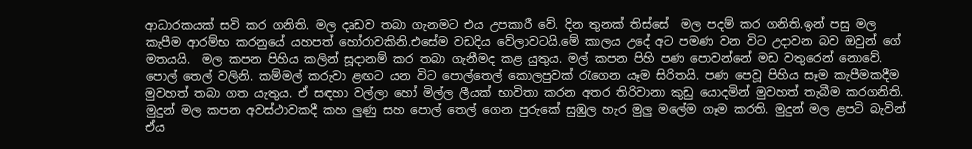ආධාරකයක් සවි කර ගනිති. මල දෘඩව තබා ගැනමට එය උපකාරී වේ. දින තුනක් තිස්සේ  මල පදම් කර ගනිති.ඉන් පසු මල කැපීම ආරම්භ කරනුයේ යහපත් හෝරාවකිනි.එසේම වඩදිය වේලාවටයි.මේ කාලය උදේ අට පමණ වන විට උදාවන බව ඔවුන් ගේ මතයයි.  මල කපන පිහිය කලින් සූදානම් කර තබා ගැනීමද කළ යුතුය. මල් කපන පිහි පණ පොවන්නේ මඩ වතුරෙන් නොවේ. පොල් තෙල් වලිනි. කම්මල් කරුවා ළඟට යන විට පොල්තෙල් කොලපුවක් රැගෙන යෑම සිරිතයි. පණ පෙවූ පිහිය සෑම කැපීමකදීම මුවහත් තබා ගත යැතුය. ඒ සඳහා වල්ලා හෝ මිල්ල ලීයක් භාවිතා කරන අතර තිරිවානා කුඩු යොදමින් මුවහත් තැබීම කරගනිති. මුදුන් මල කපන අවස්ථාවකදී කහ ලුණු සහ පොල් තෙල් ගෙන පුරුකේ සුඹුල හැර මුලු මලේම ගෑම කරති. මුදුන් මල ළපටි බැවින් ඒය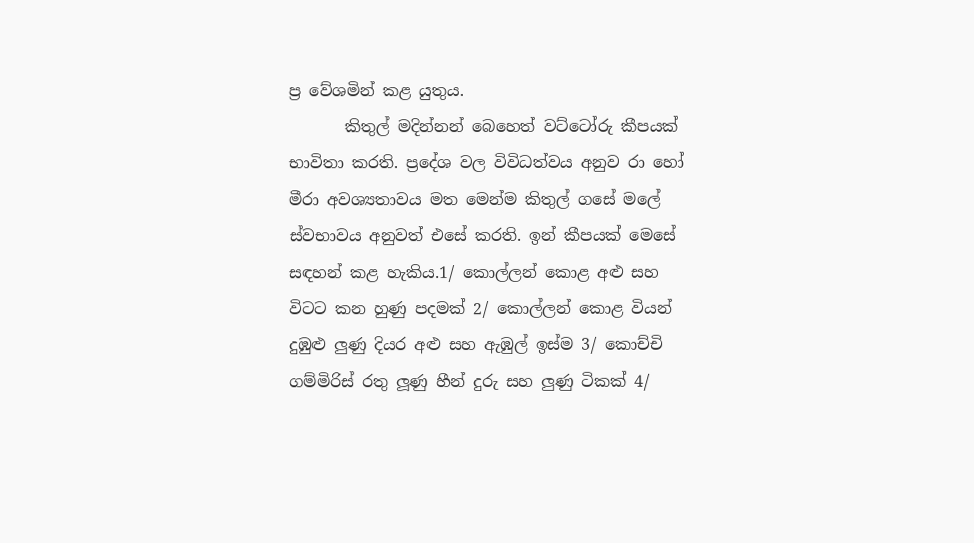ප්‍ර වේශමින් කළ යුතුය.
       කිතුල් මදින්නන් බෙහෙත් වට්ටෝරු කීපයක් භාවිතා කරති. ප්‍රදේශ වල විවිධත්වය අනුව රා හෝ මීරා අවශ්‍යතාවය මත මෙන්ම කිතුල් ගසේ මලේ ස්වභාවය අනුවත් එසේ කරති. ඉන් කීපයක් මෙසේ සඳහන් කළ හැකිය.1/ කොල්ලන් කොළ අළු සහ විටට කන හුණු පදමක් 2/ කොල්ලන් කොළ වියන් දුඹුළු ලුණු දියර අළු සහ ඇඹුල් ඉස්ම 3/ කොච්චි ගම්මිරිස් රතු ලූණු හීන් දුරු සහ ලුණු ටිකක් 4/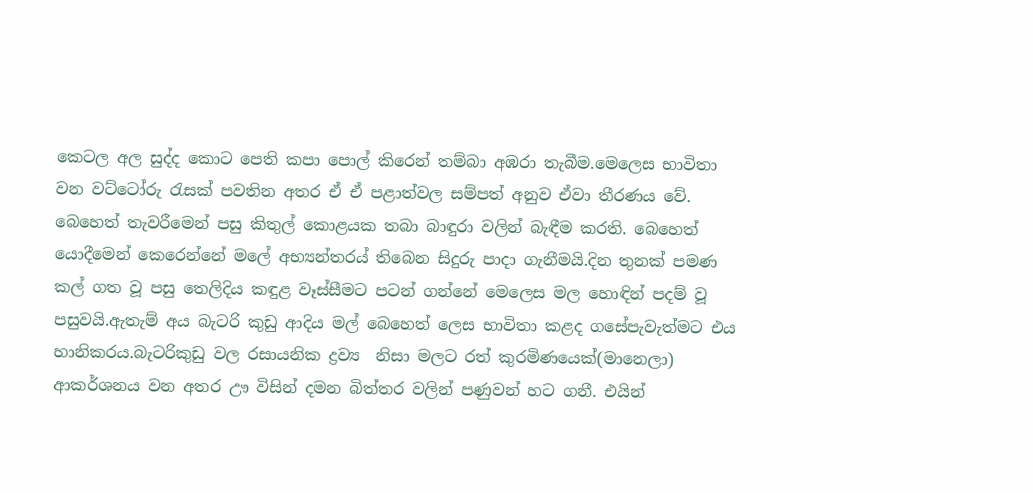කෙටල අල සුද්ද කොට පෙති කපා පොල් කිරෙන් තම්බා අඹරා තැබීම.මෙලෙස භාවිතා වන වට්ටෝරු රැසක් පවතින අතර ඒ ඒ පළාත්වල සම්පත් අනුව ඒවා තීරණය වේ. බෙහෙත් තැවරීමෙන් පසු කිතුල් කොළයක තබා බාඳුරා වලින් බැඳීම කරති. බෙහෙත් යොදීමෙන් කෙරෙන්නේ මලේ අභ්‍යන්තරය් තිබෙන සිදුරු පාදා ගැනීමයි.දින තුනක් පමණ කල් ගත වූ පසු තෙලිදිය කඳුළ වෑස්සීමට පටන් ගන්නේ මෙලෙස මල හොඳින් පදම් වූ පසුවයි.ඇතැම් අය බැටරි කුඩු ආදිය මල් බෙහෙත් ලෙස භාවිතා කළද ගසේපැවැත්මට එය හානිකරය.බැටරිකුඩු වල රසායනික ද්‍රව්‍ය  නිසා මලට රත් කුරමිණයෙක්(මානෙලා) ආකර්ශනය වන අතර ඌ විසින් දමන බිත්තර වලින් පණුවන් හට ගනී. එයින්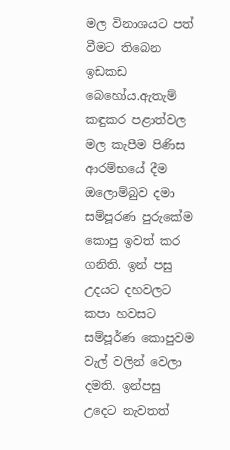මල විනාශයට පත් වීමට තිබෙන ඉඩකඩ බෙහෝය.ඇතැම් කඳුකර පළාත්වල මල කැපීම පිණිස ආරම්භයේ දීම ඔලොම්බුව දමා සම්පූරණ පුරුකේම කොපු ඉවත් කර ගනිති. ඉන් පසු උදයට දහවලට කපා හවසට සම්පූර්ණ කොපුවම වැල් වලින් වෙලා දමති. ඉන්පසු උදෙට නැවතත්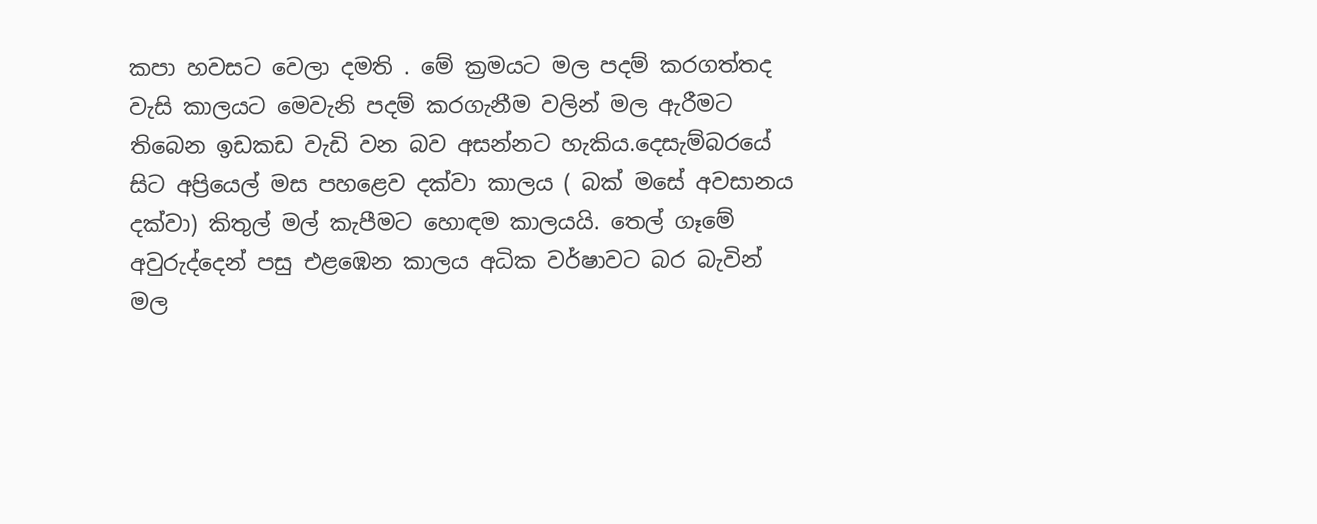කපා හවසට වෙලා දමති . මේ ක්‍රමයට මල පදම් කරගත්තද වැසි කාලයට මෙවැනි පදම් කරගැනීම වලින් මල ඇරීමට තිබෙන ඉඩකඩ වැඩි වන බව අසන්නට හැකිය.දෙසැම්බරයේ සිට අප්‍රියෙල් මස පහළෙව දක්වා කාලය ( බක් මසේ අවසානය දක්වා) කිතුල් මල් කැපීමට හොඳම කාලයයි. තෙල් ගෑමේ අවුරුද්දෙන් පසු එළඹෙන කාලය අධික වර්ෂාවට බර බැවින් මල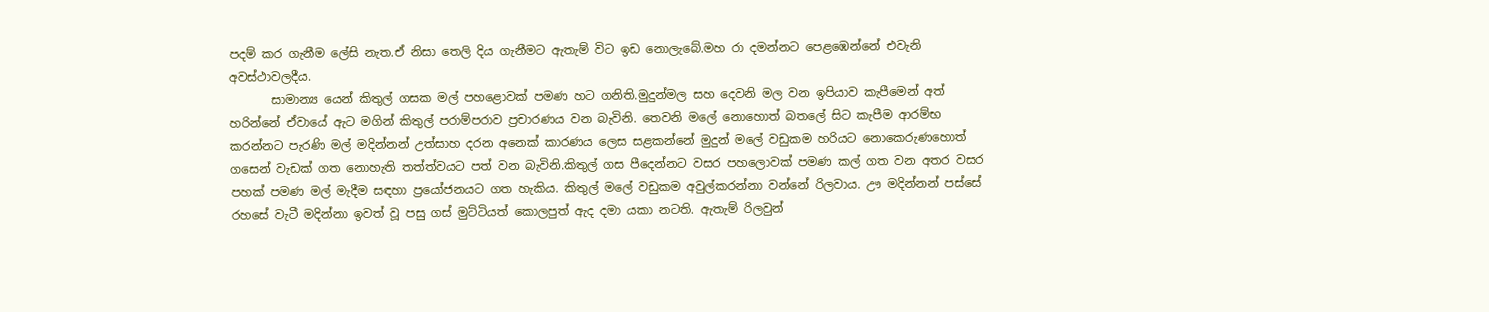පදම් කර ගැනීම ලේසි නැත.ඒ නිසා තෙලි දිය ගැනීමට ඇතැම් විට ඉඩ නොලැබේ.මහ රා දමන්නට පෙළඹෙන්නේ එවැනි අවස්ථාවලදීය.
       සාමාන්‍ය යෙන් කිතුල් ගසක මල් පහළොවක් පමණ හට ගනිති.මුදුන්මල සහ දෙවනි මල වන ඉපියාව කැපීමෙන් අත් හරින්නේ ඒවායේ ඇට මගින් කිතුල් පරාම්පරාව ප්‍රචාරණය වන බැවිනි. තෙවනි මලේ නොහොත් බතලේ සිට කැපීම ආරම්භ කරන්නට පැරණි මල් මදින්නන් උත්සාහ දරන අනෙක් කාරණය ලෙස සළකන්නේ මුදුන් මලේ වඩුකම හරියට නොකෙරුණහොත් ගසෙන් වැඩක් ගත නොහැති තත්ත්වයට පත් වන බැවිනි.කිතුල් ගස පීදෙන්නට වසර පහලොවක් පමණ කල් ගත වන අතර වසර පහක් පමණ මල් මැදීම සඳහා ප්‍රයෝජනයට ගත හැකිය. කිතුල් මලේ වඩුකම අවුල්කරන්නා වන්නේ රිලවාය. ඌ මදින්නන් පස්සේ රහසේ වැටී මදින්නා ඉවත් වූ පසු ගස් මුට්ටියත් කොලපුත් ඇද දමා යකා නටති. ඇතැම් රිලවුන්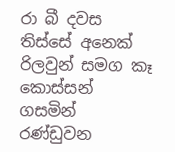රා බී දවස තිස්සේ අනෙක් රිලවුන් සමග කෑ කොස්සන් ගසමින් රණ්ඩුවන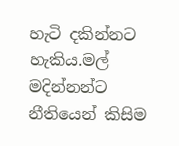හැටි දකින්නට හැකිය.මල් මදින්නන්ට නීතියෙන් කිසිම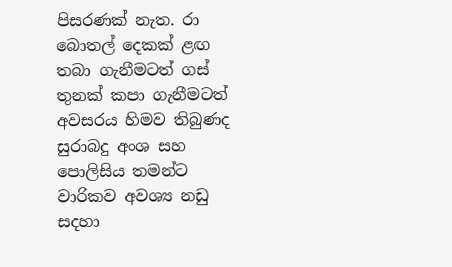පිසරණක් නැත. රා බොතල් දෙකක් ළඟ තබා ගැනීමටත් ගස් තුනක් කපා ගැනීමටත් අවසරය හිමව තිබුණද සුරාබදු අංශ සහ පොලිසිය තමන්ට වාරිකව අවශ්‍ය නඩු සදහා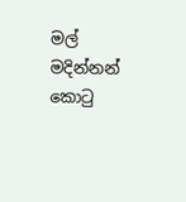මල් මදින්නන් කොටු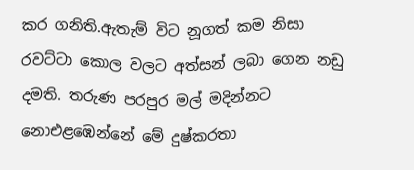කර ගනිති.ඇතැම් විට නූගත් කම නිසා රවට්ටා කොල වලට අත්සන් ලබා ගෙන නඩු දමති. තරුණ පරපුර මල් මදින්නට නොඑළඹෙන්නේ මේ දුෂ්කරතා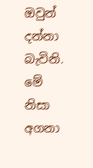ඔවුන් දන්නා බැවිනි. මේ නිසා අගනා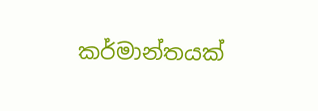කර්මාන්තයක්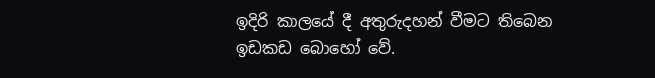ඉදිරි කාලයේ දී අතුරුදහන් වීමට තිබෙන ඉඩකඩ බොහෝ වේ.